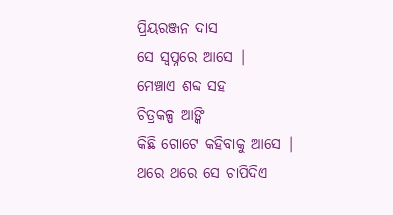ପ୍ରିୟରଞ୍ଜନ ଦାସ
ସେ ସ୍ବପ୍ନରେ ଆସେ |
ମେଞ୍ଚାଏ ଶବ୍ଦ ସହ
ଚିତ୍ରକଳ୍ପ ଆଙ୍କି
କିଛି ଗୋଟେ କହିବାକୁ ଆସେ |
ଥରେ ଥରେ ସେ ଚାପିଦିଏ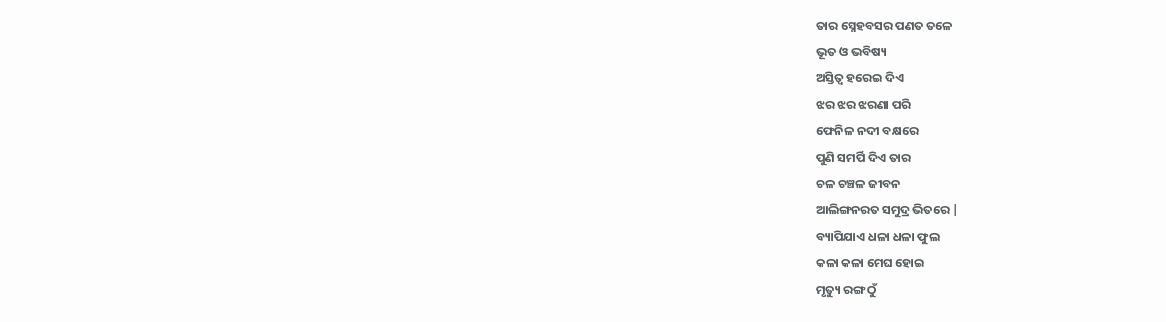ତାର ସ୍ନେହବସର ପଣତ ତଳେ
ଭୂତ ଓ ଭବିଷ୍ୟ
ଅସ୍ତିତ୍ବ ହରେଇ ଦିଏ
ଝର ଝର ଝରଣା ପରି
ଫେନିଳ ନଦୀ ବକ୍ଷରେ
ପୁଣି ସମର୍ପି ଦିଏ ତାର
ଚଳ ଚଞ୍ଚଳ ଜୀବନ
ଆଲିଙ୍ଗନରତ ସମୁଦ୍ର ଭିତରେ |
ବ୍ୟାପିଯାଏ ଧଳା ଧଳା ଫୁଲ
କଳା କଳା ମେଘ ହୋଇ
ମୃତ୍ୟୁ ରଙ୍ଗ ଠୁଁ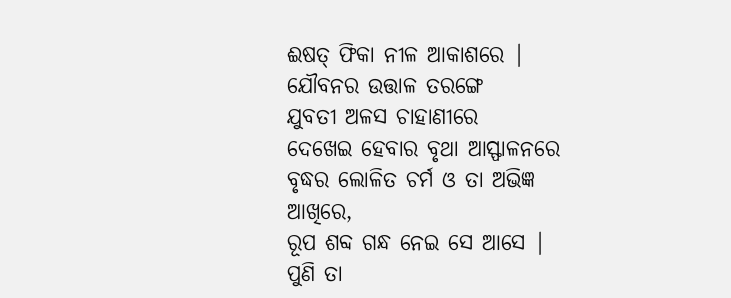ଈଷତ୍ ଫିକା ନୀଳ ଆକାଶରେ |
ଯୌବନର ଉତ୍ତାଳ ତରଙ୍ଗେ
ଯୁବତୀ ଅଳସ ଚାହାଣୀରେ
ଦେଖେଇ ହେବାର ବୃଥା ଆସ୍ଫାଳନରେ
ବୃଦ୍ଧର ଲୋଳିତ ଚର୍ମ ଓ ତା ଅଭିଜ୍ଞ ଆଖିରେ,
ରୂପ ଶବ୍ଦ ଗନ୍ଧ ନେଇ ସେ ଆସେ |
ପୁଣି ତା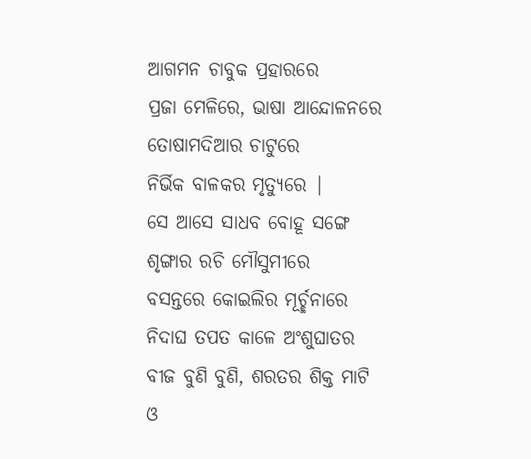ଆଗମନ ଚାବୁକ ପ୍ରହାରରେ
ପ୍ରଜା ମେଳିରେ, ଭାଷା ଆନ୍ଦୋଳନରେ
ତୋଷାମଦିଆର ଚାଟୁରେ
ନିର୍ଭିକ ବାଳକର ମୃତ୍ୟୁରେ |
ସେ ଆସେ ସାଧବ ବୋହୂ ସଙ୍ଗେ
ଶୃଙ୍ଗାର ରଚି ମୌସୁମୀରେ
ବସନ୍ତରେ କୋଇଲିର ମୂର୍ଚ୍ଛନାରେ
ନିଦାଘ ତପତ କାଳେ ଅଂଶୁଘାତର
ବୀଜ ବୁଣି ବୁଣି, ଶରତର ଶିକ୍ତ ମାଟି
ଓ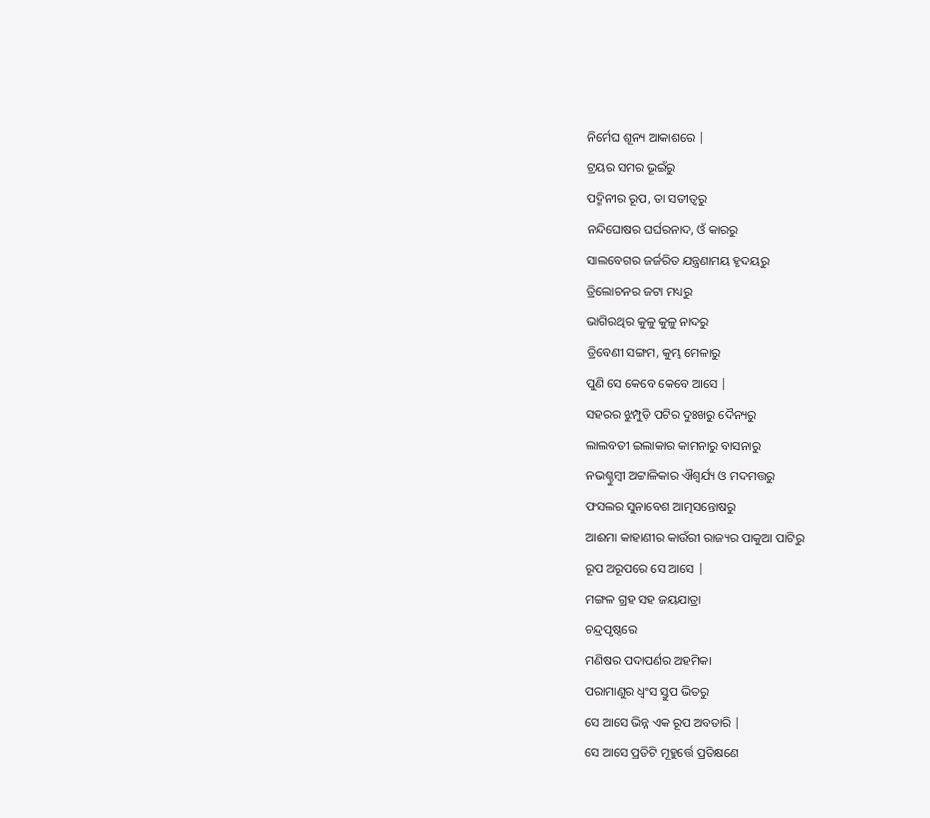ନିର୍ମେଘ ଶୂନ୍ୟ ଆକାଶରେ |
ଟ୍ରୟର ସମର ଭୂଇଁରୁ
ପଦ୍ମିନୀର ରୂପ, ତା ସତୀତ୍ବରୁ
ନନ୍ଦିଘୋଷର ଘର୍ଘରନାଦ, ଓଁ କାରରୁ
ସାଲବେଗର ଜର୍ଜରିତ ଯନ୍ତ୍ରଣାମୟ ହୃଦୟରୁ
ତ୍ରିଲୋଚନର ଜଟା ମଧ୍ୟରୁ
ଭାଗିରଥିର କୁଳୁ କୁଳୁ ନାଦରୁ
ତ୍ରିବେଣୀ ସଙ୍ଗମ, କୁମ୍ଭ ମେଳାରୁ
ପୁଣି ସେ କେବେ କେବେ ଆସେ |
ସହରର ଝୁମ୍ପୁଡ଼ି ପଟିର ଦୁଃଖରୁ ଦୈନ୍ୟରୁ
ଲାଲବତୀ ଇଲାକାର କାମନାରୁ ବାସନାରୁ
ନଭଶ୍ଚୁମ୍ବୀ ଅଟ୍ଟାଳିକାର ଐଶ୍ବର୍ଯ୍ୟ ଓ ମଦମତ୍ତରୁ
ଫସଲର ସୁନାବେଶ ଆତ୍ମସନ୍ତୋଷରୁ
ଆଈମା କାହାଣୀର କାଉଁରୀ ରାଜ୍ୟର ପାକୁଆ ପାଟିରୁ
ରୂପ ଅରୂପରେ ସେ ଆସେ |
ମଙ୍ଗଳ ଗ୍ରହ ସହ ଜୟଯାତ୍ରା
ଚନ୍ଦ୍ରପୃଷ୍ଠରେ
ମଣିଷର ପଦାପର୍ଣର ଅହମିକା
ପରାମାଣୁର ଧ୍ବଂସ ସ୍ତୁପ ଭିତରୁ
ସେ ଆସେ ଭିନ୍ନ ଏକ ରୂପ ଅବତାରି |
ସେ ଆସେ ପ୍ରତିଟି ମୂହୁର୍ତ୍ତେ ପ୍ରତିକ୍ଷଣେ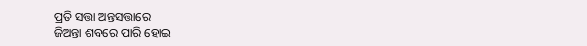ପ୍ରତି ସତ୍ତା ଅନ୍ତସତ୍ତାରେ
ଜିଅନ୍ତା ଶବରେ ପାରି ହୋଇ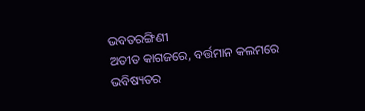ଭବତରଙ୍ଗିଣୀ
ଅତୀତ କାଗଜରେ, ବର୍ତ୍ତମାନ କଲମରେ
ଭବିଷ୍ୟତର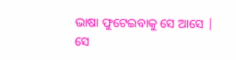ଭାଷା ଫୁଟେଇବାକୁ ସେ ଆସେ |
ସେ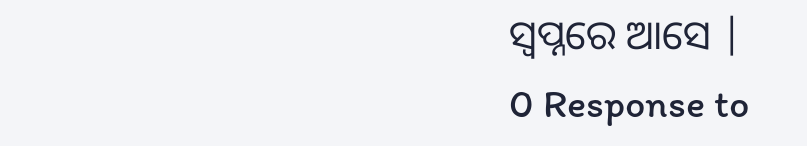ସ୍ବପ୍ନରେ ଆସେ |
0 Response to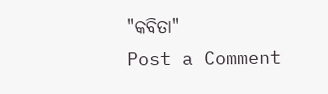"କବିତା"
Post a Comment